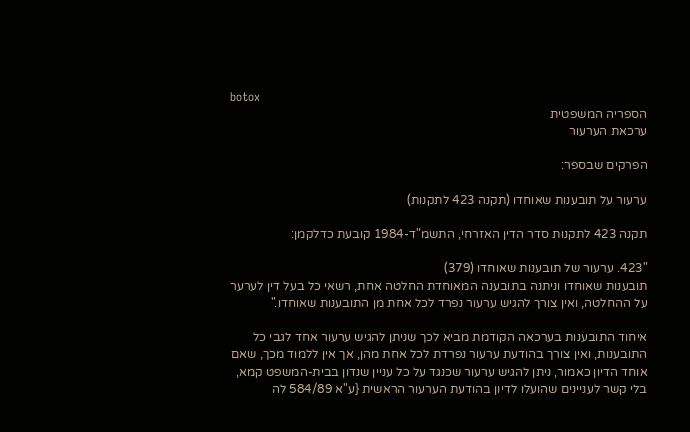botox
הספריה המשפטית
ערכאת הערעור

הפרקים שבספר:

ערעור על תובענות שאוחדו (תקנה 423 לתקנות)

תקנה 423 לתקנות סדר הדין האזרחי, התשמ"ד-1984 קובעת כדלקמן:

"423. ערעור של תובענות שאוחדו (379)
תובענות שאוחדו וניתנה בתובענה המאוחדת החלטה אחת, רשאי כל בעל דין לערער על ההחלטה, ואין צורך להגיש ערעור נפרד לכל אחת מן התובענות שאוחדו."

איחוד התובענות בערכאה הקודמת מביא לכך שניתן להגיש ערעור אחד לגבי כל התובענות, ואין צורך בהודעת ערעור נפרדת לכל אחת מהן, אך אין ללמוד מכך, שאם אוחד הדיון כאמור, ניתן להגיש ערעור שכנגד על כל עניין שנדון בבית-המשפט קמא, בלי קשר לעניינים שהועלו לדיון בהודעת הערעור הראשית {ע"א 584/89 לה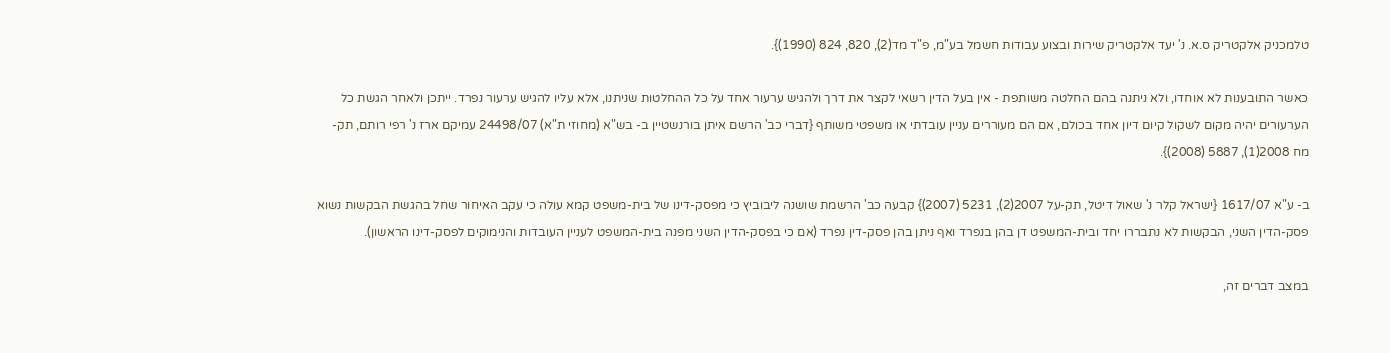טלמכניק אלקטריק ס.א. נ' יעד אלקטריק שירות ובצוע עבודות חשמל בע"מ, פ"ד מד(2), 820, 824 (1990)}.

כאשר התובענות לא אוחדו, ולא ניתנה בהם החלטה משותפת - אין בעל הדין רשאי לקצר את דרך ולהגיש ערעור אחד על כל ההחלטות שניתנו, אלא עליו להגיש ערעור נפרד. ייתכן ולאחר הגשת כל הערעורים יהיה מקום לשקול קיום דיון אחד בכולם, אם הם מעוררים עניין עובדתי או משפטי משותף {דברי כב' הרשם איתן בורנשטיין ב- בש"א (מחוזי ת"א) 24498/07 עמיקם ארז נ' רפי רותם, תק-מח 2008(1), 5887 (2008)}.

ב- ע"א 1617/07 {ישראל קלר נ' שאול דיטל, תק-על 2007(2), 5231 (2007)} קבעה כב' הרשמת שושנה ליבוביץ כי מפסק-דינו של בית-משפט קמא עולה כי עקב האיחור שחל בהגשת הבקשות נשוא פסק-הדין השני, הבקשות לא נתבררו יחד ובית-המשפט דן בהן בנפרד ואף ניתן בהן פסק-דין נפרד (אם כי בפסק-הדין השני מפנה בית-המשפט לעניין העובדות והנימוקים לפסק-דינו הראשון).

במצב דברים זה,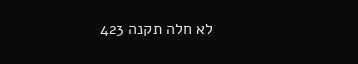לא חלה תקנה 423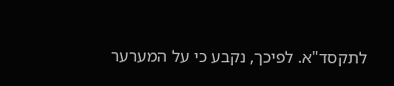לתקסד"א. לפיכך, נקבע כי על המערער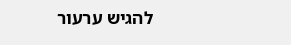להגיש ערעור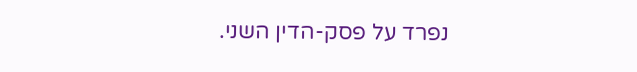נפרד על פסק-הדין השני.